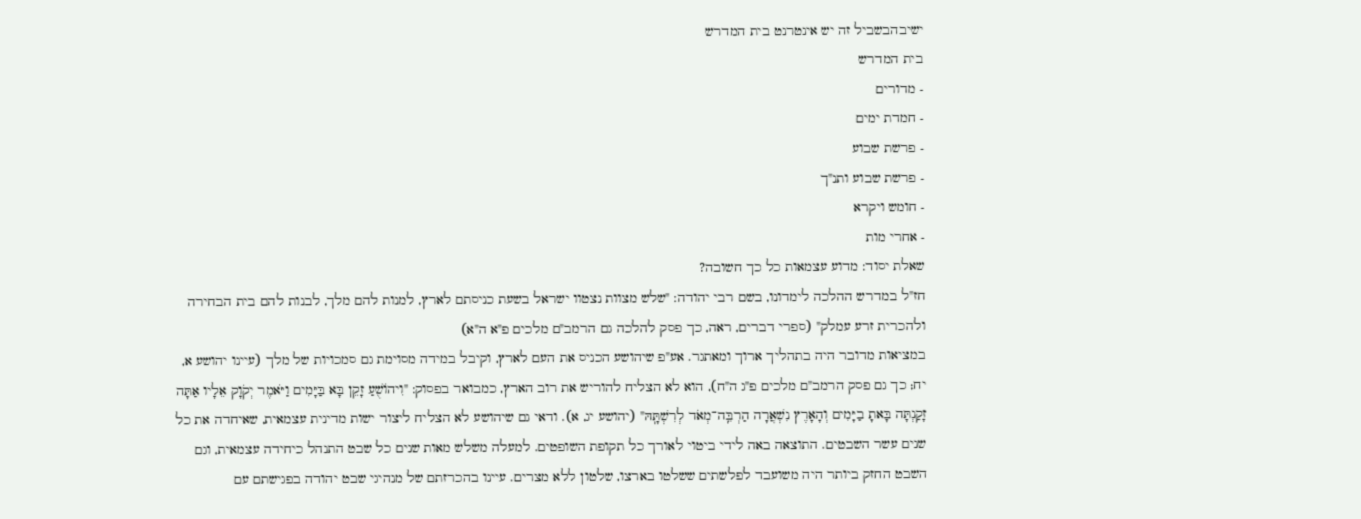ישיבהבשביל זה יש אינטרנט בית המדרש
בית המדרש
- מדורים
- חמדת ימים
- פרשת שבוע
- פרשת שבוע ותנ"ך
- חומש ויקרא
- אחרי מות
שאלת יסוד: מדוע עצמאות כל כך חשובה?
חז"ל במדרש ההלכה לימדונו, בשם רבי יהודה: "שלש מצוות נצטוו ישראל בשעת כניסתם לארץ, למנות להם מלך, לבנות להם בית הבחירה ולהכרית זרע עמלק" (ספרי דברים, ראה, כך פסק להלכה גם הרמב"ם מלכים פ"א ה"א)
במציאות מדובר היה בתהליך ארוך ומאתגר. אע"פ שיהושע הכניס את העם לארץ, וקיבל במידה מסוימת גם סמכויות של מלך (עיינו יהושע א, יח; כך גם פסק הרמב"ם מלכים פ"ג ה"ח), הוא לא הצליח להוריש את רוב הארץ, כמבואר בפסוק: "וִיהוֹשֻׁעַ זָקֵן בָּא בַּיָּמִים וַיֹּאמֶר יְקֹוָק אֵלָיו אַתָּה זָקַנְתָּה בָּאתָ בַיָּמִים וְהָאָרֶץ נִשְׁאֲרָה הַרְבֵּֽה־מְאֹד לְרִשְׁתָּֽהּ" (יהושע יג, א). ודאי גם שיהושע לא הצליח ליצור ישות מדינית עצמאית, שאיחדה את כל שנים עשר השבטים. התוצאה באה לידי ביטוי לאורך כל תקופת השופטים. למעלה משלש מאות שנים כל שבט התנהל כיחידה עצמאית, וגם השבט החזק ביותר היה משועבד לפלשתים ששלטו בארצו, שלטון ללא מצרים. עיינו בהכרזתם של מנהיגי שבט יהודה בפגישתם עם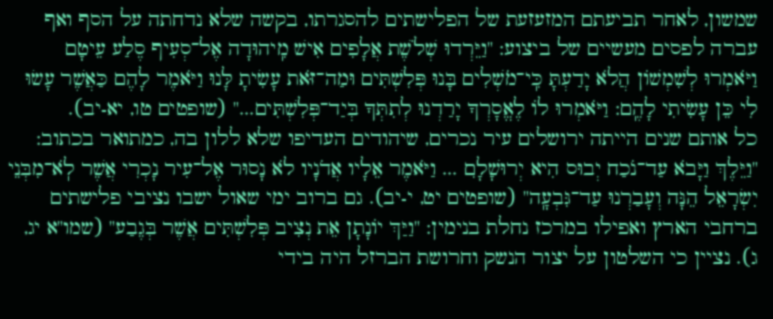שמשון, לאחר תביעתם המזעזעת של הפלישתים להסגרתו, בקשה שלא נדחתה על הסף ואף עברה לפסים מעשיים של ביצוע: "וַיֵּרְדוּ שְׁלֹשֶׁת אֲלָפִים אִישׁ מִֽיהוּדָה אֶל־סְעִיף סֶלַע עֵיטָם וַיֹּאמְרוּ לְשִׁמְשׁוֹן הֲלֹא יָדַעְתָּ כִּֽי־מֹשְׁלִים בָּנוּ פְּלִשְׁתִּים וּמַה־זֹּאת עָשִׂיתָ לָּנוּ וַיֹּאמֶר לָהֶם כַּאֲשֶׁר עָשׂוּ לִי כֵּן עָשִׂיתִי לָהֶֽם: וַיֹּאמְרוּ לוֹ לֶאֱסָרְךָ יָרַדְנוּ לְתִתְּךָ בְּיַד־פְּלִשְׁתִּים..." (שופטים טו, יא-יב).
כל אותם שנים הייתה ירושלים עיר נכרים, שיהודים העדיפו שלא ללון בה, כמתואר בכתוב: "וַיֵּלֶךְ וַיָּבֹא עַד־נֹכַח יְבוּס הִיא יְרוּשָׁלִָם ... וַיֹּאמֶר אֵלָיו אֲדֹנָיו לֹא נָסוּר אֶל־עִיר נָכְרִי אֲשֶׁר לֹֽא־מִבְּנֵי יִשְׂרָאֵל הֵנָּה וְעָבַרְנוּ עַד־גִּבְעָֽה" (שופטים יט, י-יב). גם ברוב ימי שאול ישבו נציבי פלישתים ברחבי הארץ ואפילו במרכז נחלת בנימין: "וַיַּךְ יוֹנָתָן אֵת נְצִיב פְּלִשְׁתִּים אֲשֶׁר בְּגֶבַע" (שמו"א יג, ג). נציין כי השלטון על יצור הנשק וחרושת הברזל היה בידי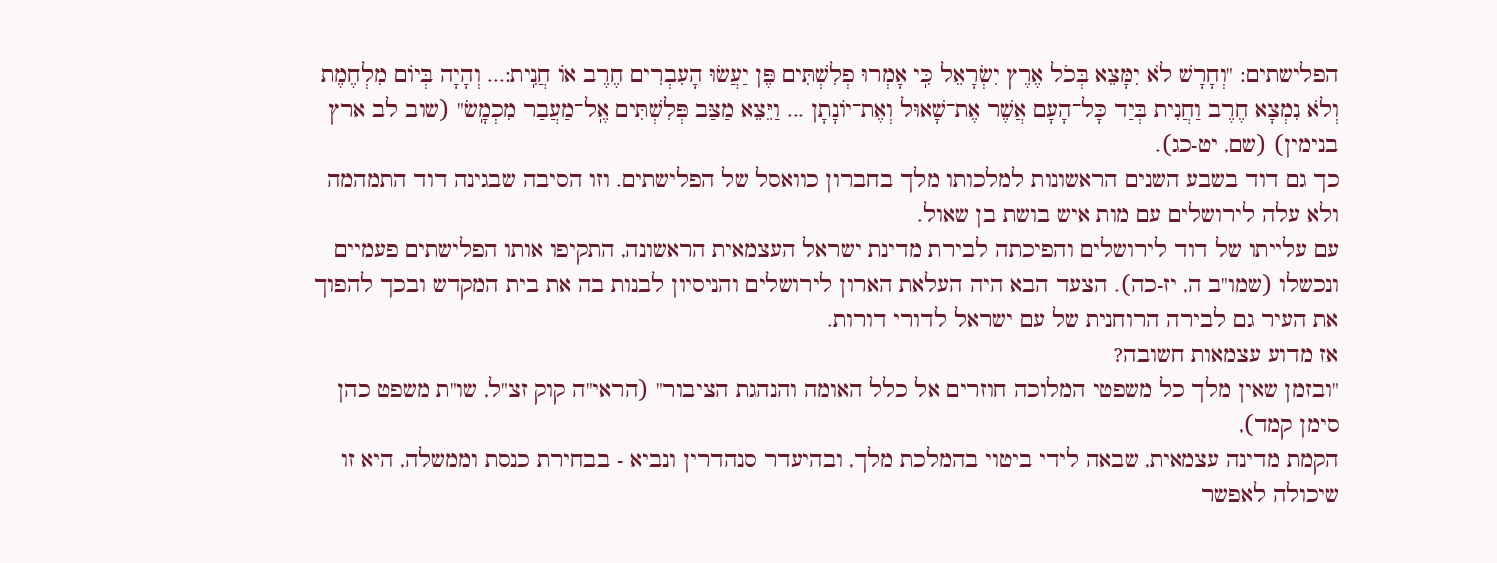הפלישתים: "וְחָרָשׁ לֹא יִמָּצֵא בְּכֹל אֶרֶץ יִשְׂרָאֵל כִּֽי אָמְרוּ פְלִשְׁתִּים פֶּן יַעֲשׂוּ הָעִבְרִים חֶרֶב אוֹ חֲנִֽית:... וְהָיָה בְּיוֹם מִלְחֶמֶת וְלֹא נִמְצָא חֶרֶב וַחֲנִית בְּיַד כָּל־הָעָם אֲשֶׁר אֶת־שָׁאוּל וְאֶת־יוֹנָתָן ... וַיֵּצֵא מַצַּב פְּלִשְׁתִּים אֶֽל־מַעֲבַר מִכְמָֽשׂ" (שוב לב ארץ בנימין) (שם, יט-כג).
כך גם דוד בשבע השנים הראשונות למלכותו מלך בחברון כוואסל של הפלישתים. וזו הסיבה שבגינה דוד התמהמה ולא עלה לירושלים עם מות איש בושת בן שאול.
עם עלייתו של דוד לירושלים והפיכתה לבירת מדינת ישראל העצמאית הראשונה, התקיפו אותו הפלישתים פעמיים ונכשלו (שמו"ב ה, יז-כה). הצעד הבא היה העלאת הארון לירושלים והניסיון לבנות בה את בית המקדש ובכך להפוך את העיר גם לבירה הרוחנית של עם ישראל לדורי דורות.
אז מדוע עצמאות חשובה?
"ובזמן שאין מלך כל משפטי המלוכה חוזרים אל כלל האומה והנהגת הציבור" (הראי"ה קוק זצ"ל, שו"ת משפט כהן סימן קמד),
הקמת מדינה עצמאית, שבאה לידי ביטוי בהמלכת מלך, ובהיעדר סנהדרין ונביא - בבחירת כנסת וממשלה, היא זו שיכולה לאפשר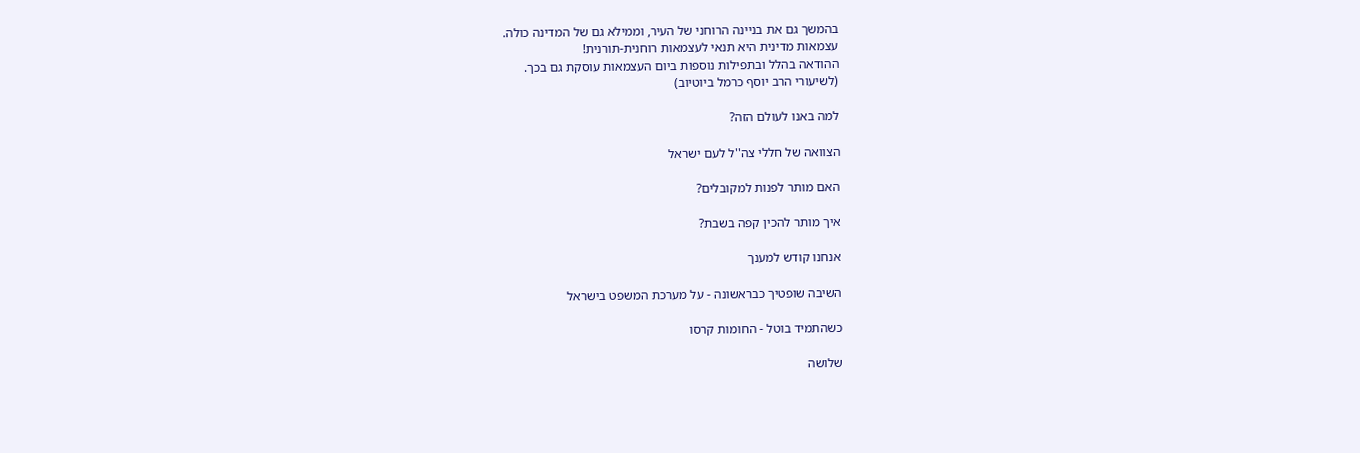בהמשך גם את בניינה הרוחני של העיר, וממילא גם של המדינה כולה.
עצמאות מדינית היא תנאי לעצמאות רוחנית-תורנית!
ההודאה בהלל ובתפילות נוספות ביום העצמאות עוסקת גם בכך.
(לשיעורי הרב יוסף כרמל ביוטיוב)

למה באנו לעולם הזה?

הצוואה של חללי צה''ל לעם ישראל

האם מותר לפנות למקובלים?

איך מותר להכין קפה בשבת?

אנחנו קודש למענך

השיבה שופטיך כבראשונה - על מערכת המשפט בישראל

כשהתמיד בוטל - החומות קרסו

שלושה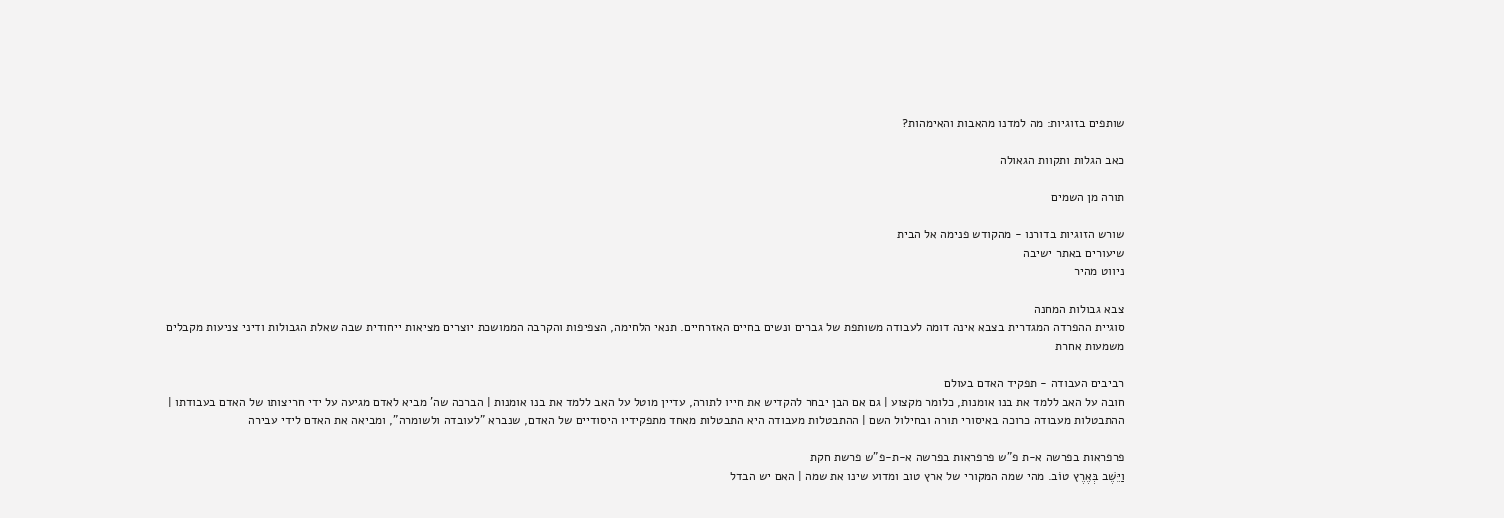שותפים בזוגיות: מה למדנו מהאבות והאימהות?

כאב הגלות ותקוות הגאולה

תורה מן השמים

שורש הזוגיות בדורנו - מהקודש פנימה אל הבית
שיעורים באתר ישיבה
ניווט מהיר

צבא גבולות המחנה
סוגיית ההפרדה המגדרית בצבא אינה דומה לעבודה משותפת של גברים ונשים בחיים האזרחיים. תנאי הלחימה, הצפיפות והקרבה הממושכת יוצרים מציאות ייחודית שבה שאלת הגבולות ודיני צניעות מקבלים משמעות אחרת

רביבים העבודה - תפקיד האדם בעולם
חובה על האב ללמד את בנו אומנות, כלומר מקצוע | גם אם הבן יבחר להקדיש את חייו לתורה, עדיין מוטל על האב ללמד את בנו אומנות | הברכה שה' מביא לאדם מגיעה על ידי חריצותו של האדם בעבודתו | ההתבטלות מעבודה כרוכה באיסורי תורה ובחילול השם | ההתבטלות מעבודה היא התבטלות מאחד מתפקידיו היסודיים של האדם, שנברא "לעובדה ולשומרה", ומביאה את האדם לידי עבירה

פרפראות בפרשה א-ת פ"ש פרפראות בפרשה א-ת-פ"ש פרשת חקת
וַיֵּשֶׁב בְּאֶרֶץ טוֹב. מהי שמה המקורי של ארץ טוב ומדוע שינו את שמה | האם יש הבדל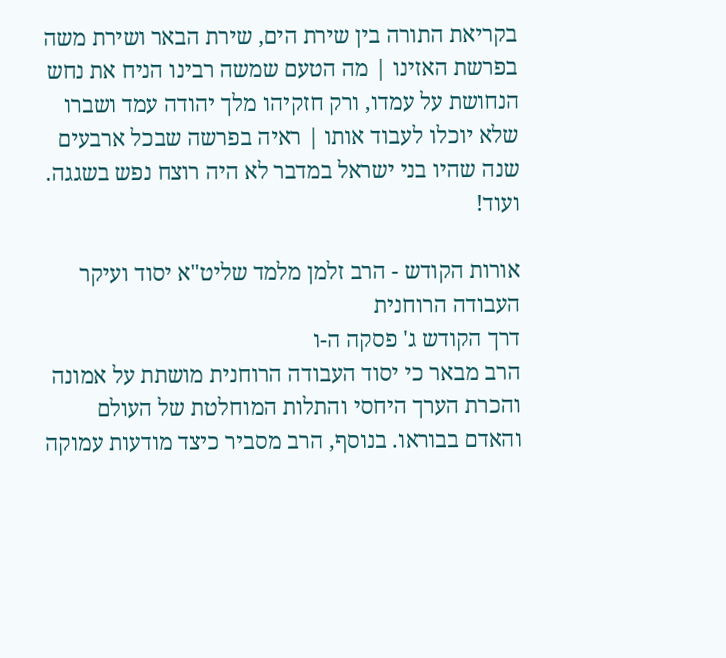בקריאת התורה בין שירת הים, שירת הבאר ושירת משה בפרשת האזינו | מה הטעם שמשה רבינו הניח את נחש הנחושת על עמדו, ורק חזקיהו מלך יהודה עמד ושברו שלא יוכלו לעבוד אותו | ראיה בפרשה שבכל ארבעים שנה שהיו בני ישראל במדבר לא היה רוצח נפש בשגגה. ועוד!

אורות הקודש - הרב זלמן מלמד שליט"א יסוד ועיקר העבודה הרוחנית
דרך הקודש ג' פסקה ה-ו
הרב מבאר כי יסוד העבודה הרוחנית מושתת על אמונה והכרת הערך היחסי והתלות המוחלטת של העולם והאדם בבוראו. בנוסף, הרב מסביר כיצד מודעות עמוקה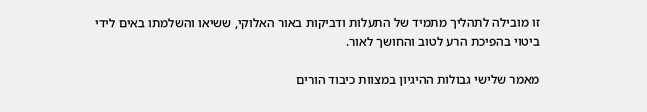זו מובילה לתהליך מתמיד של התעלות ודביקות באור האלוקי, ששיאו והשלמתו באים לידי ביטוי בהפיכת הרע לטוב והחושך לאור.

מאמר שלישי גבולות ההיגיון במצוות כיבוד הורים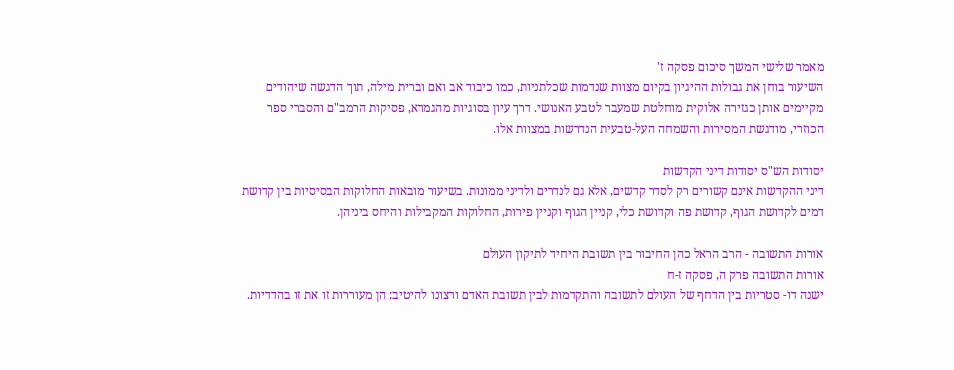מאמר שלישי המשך סיכום פסקה ז'
השיעור בוחן את גבולות ההיגיון בקיום מצוות שנדמות שכלתניות, כמו כיבוד אב ואם וברית מילה, תוך הדגשה שיהודים מקיימים אותן כגזירה אלוקית מוחלטת שמעבר לטבע האנושי. דרך עיון בסוגיות מהגמרא, פסיקות הרמב"ם והסברי ספר הכוזרי, מודגשת המסירות והשמחה העל-טבעית הנדרשות במצוות אלו.

יסודות הש"ס יסודות דיני הקדשות
דיני ההקדשות אינם קשורים רק לסדר קדשים, אלא גם לנדרים ולדיני ממונות. בשיעור מובאות החלוקות הבסיסיות בין קדושת דמים לקדושת הגוף, קדושת פה וקדושת כלי, קניין הגוף וקניין פירות, החלוקות המקבילות והיחס ביניהן.

אורות התשובה - הרב הראל כהן החיבור בין תשובת היחיד לתיקון העולם
אורות התשובה פרק ה, פסקה ז-ח
ישנה דו- סטריות בין הדחף של העולם לתשובה והתקדמות לבין תשובת האדם ורצונו להיטיב: הן מעוררות זו את זו בהדדיות.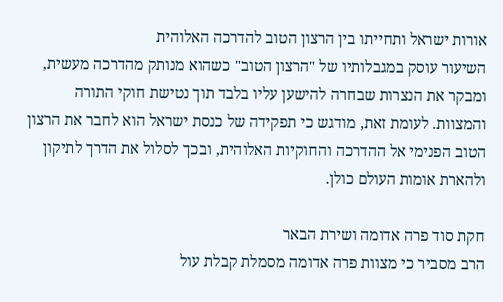אורות ישראל ותחייתו בין הרצון הטוב להדרכה האלוהית
השיעור עוסק במגבלותיו של "הרצון הטוב" כשהוא מנותק מהדרכה מעשית, ומבקר את הנצרות שבחרה להישען עליו בלבד תוך נטישת חוקי התורה והמצוות. לעומת זאת, מודגש כי תפקידה של כנסת ישראל הוא לחבר את הרצון הטוב הפנימי אל ההדרכה והחוקיות האלוהית, ובכך לסלול את הדרך לתיקון ולהארת אומות העולם כולן.

חקת סוד פרה אדומה ושירת הבאר
הרב מסביר כי מצוות פרה אדומה מסמלת קבלת עול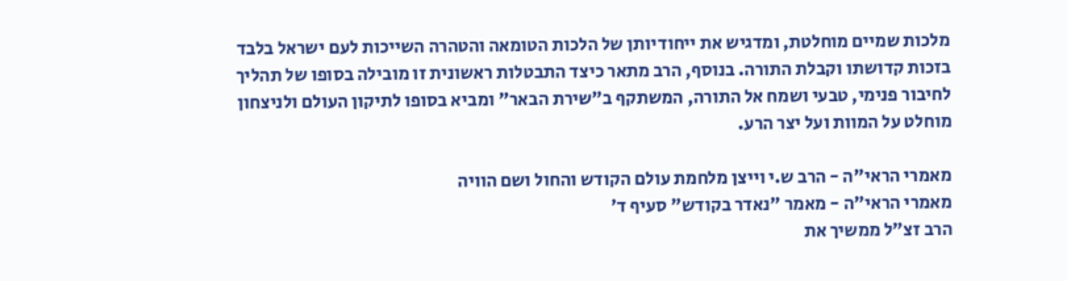מלכות שמיים מוחלטת, ומדגיש את ייחודיותן של הלכות הטומאה והטהרה השייכות לעם ישראל בלבד בזכות קדושתו וקבלת התורה. בנוסף, הרב מתאר כיצד התבטלות ראשונית זו מובילה בסופו של תהליך לחיבור פנימי, טבעי ושמח אל התורה, המשתקף ב"שירת הבאר" ומביא בסופו לתיקון העולם ולניצחון מוחלט על המוות ועל יצר הרע.

מאמרי הראי"ה - הרב ש.י וייצן מלחמת עולם הקודש והחול ושם הוויה
מאמרי הראי"ה - מאמר "נאדר בקודש" סעיף ד'
הרב זצ"ל ממשיך את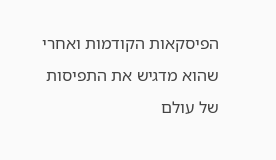הפיסקאות הקודמות ואחרי שהוא מדגיש את התפיסות של עולם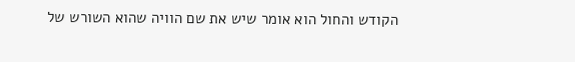הקודש והחול הוא אומר שיש את שם הוויה שהוא השורש של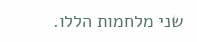שני מלחמות הללו.